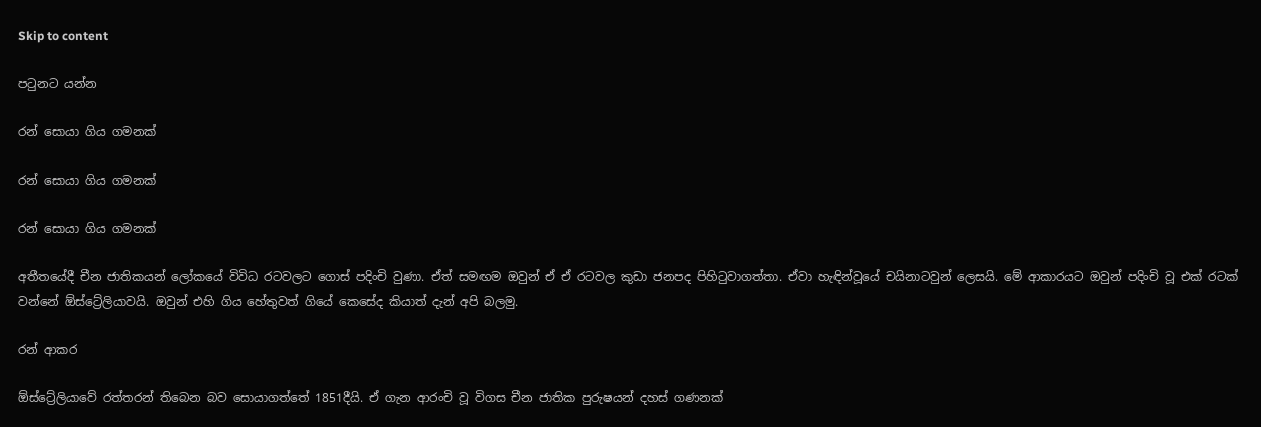Skip to content

පටුනට යන්න

රන් සොයා ගිය ගමනක්

රන් සොයා ගිය ගමනක්

රන් සොයා ගිය ගමනක්

අතීතයේදී චීන ජාතිකයන් ලෝකයේ විවිධ රටවලට ගොස් පදිංචි වුණා. ඒත් සමඟම ඔවුන් ඒ ඒ රටවල කුඩා ජනපද පිහිටුවාගත්තා. ඒවා හැඳින්වූයේ චයිනාටවුන් ලෙසයි. මේ ආකාරයට ඔවුන් පදිංචි වූ එක් රටක් වන්නේ ඕස්ට්‍රේලියාවයි. ඔවුන් එහි ගිය හේතුවත් ගියේ කෙසේද කියාත් දැන් අපි බලමු.

රන් ආකර

ඕස්ට්‍රේලියාවේ රත්තරන් තිබෙන බව සොයාගත්තේ 1851දීයි. ඒ ගැන ආරංචි වූ විගස චීන ජාතික පුරුෂයන් දහස් ගණනක්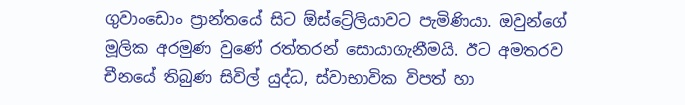ගුවාංඩොං ප්‍රාන්තයේ සිට ඕස්ට්‍රේලියාවට පැමිණියා. ඔවුන්ගේ මූලික අරමුණ වුණේ රත්තරන් සොයාගැනීමයි. ඊට අමතරව චීනයේ තිබුණ සිවිල් යුද්ධ, ස්වාභාවික විපත් හා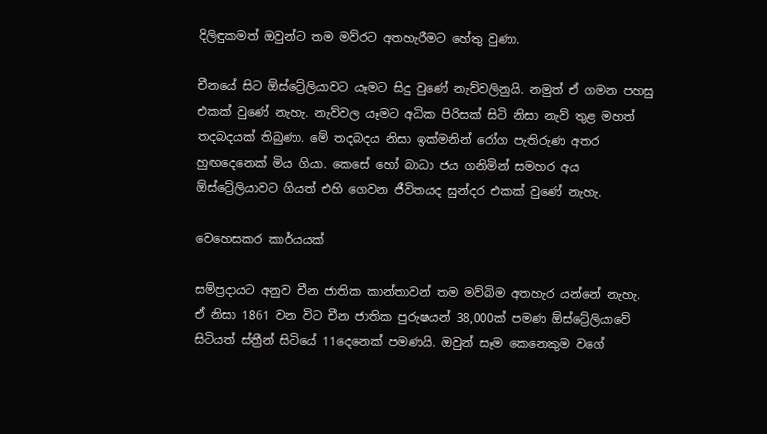දිලිඳුකමත් ඔවුන්ට තම මව්රට අතහැරීමට හේතු වුණා.

චීනයේ සිට ඕස්ට්‍රේලියාවට යෑමට සිදු වුණේ නැව්වලිනුයි. නමුත් ඒ ගමන පහසු එකක් වුණේ නැහැ. නැව්වල යෑමට අධික පිරිසක් සිටි නිසා නැව් තුළ මහත් තදබදයක් තිබුණා. මේ තදබදය නිසා ඉක්මනින් රෝග පැතිරුණ අතර හුඟදෙනෙක් මිය ගියා. කෙසේ හෝ බාධා ජය ගනිමින් සමහර අය ඕස්ට්‍රේලියාවට ගියත් එහි ගෙවන ජීවිතයද සුන්දර එකක් වුණේ නැහැ.

වෙහෙසකර කාර්යයක්

සම්ප්‍රදායට අනුව චීන ජාතික කාන්තාවන් තම මව්බිම අතහැර යන්නේ නැහැ. ඒ නිසා 1861 වන විට චීන ජාතික පුරුෂයන් 38,000ක් පමණ ඕස්ට්‍රේලියාවේ සිටියත් ස්ත්‍රීන් සිටියේ 11දෙනෙක් පමණයි. ඔවුන් සෑම කෙනෙකුම වගේ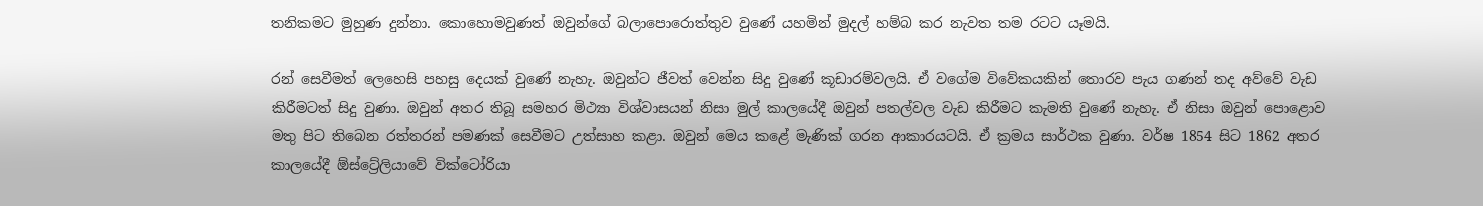තනිකමට මුහුණ දුන්නා. කොහොමවුණත් ඔවුන්ගේ බලාපොරොත්තුව වුණේ යහමින් මුදල් හම්බ කර නැවත තම රටට යෑමයි.

රන් සෙවීමත් ලෙහෙසි පහසු දෙයක් වුණේ නැහැ. ඔවුන්ට ජීවත් වෙන්න සිදු වුණේ කූඩාරම්වලයි. ඒ වගේම විවේකයකින් තොරව පැය ගණන් තද අව්වේ වැඩ කිරීමටත් සිදු වුණා. ඔවුන් අතර තිබූ සමහර මිථ්‍යා විශ්වාසයන් නිසා මුල් කාලයේදී ඔවුන් පතල්වල වැඩ කිරීමට කැමති වුණේ නැහැ. ඒ නිසා ඔවුන් පොළොව මතු පිට තිබෙන රත්තරන් පමණක් සෙවීමට උත්සාහ කළා. ඔවුන් මෙය කළේ මැණික් ගරන ආකාරයටයි. ඒ ක්‍රමය සාර්ථක වුණා. වර්ෂ 1854 සිට 1862 අතර කාලයේදී ඕස්ට්‍රේලියාවේ වික්ටෝරියා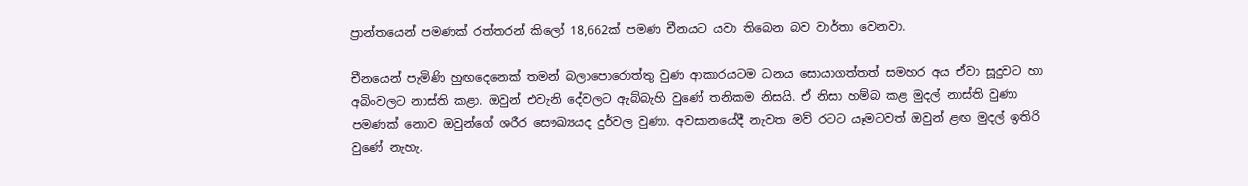ප්‍රාන්තයෙන් පමණක් රත්තරන් කිලෝ 18,662ක් පමණ චීනයට යවා තිබෙන බව වාර්තා වෙනවා.

චීනයෙන් පැමිණි හුඟදෙනෙක් තමන් බලාපොරොත්තු වුණ ආකාරයටම ධනය සොයාගත්තත් සමහර අය ඒවා සූදුවට හා අබිංවලට නාස්ති කළා. ඔවුන් එවැනි දේවලට ඇබ්බැහි වුණේ තනිකම නිසයි. ඒ නිසා හම්බ කළ මුදල් නාස්ති වුණා පමණක් නොව ඔවුන්ගේ ශරීර සෞඛ්‍යයද දුර්වල වුණා. අවසානයේදී නැවත මව් රටට යෑමටවත් ඔවුන් ළඟ මුදල් ඉතිරි වුණේ නැහැ.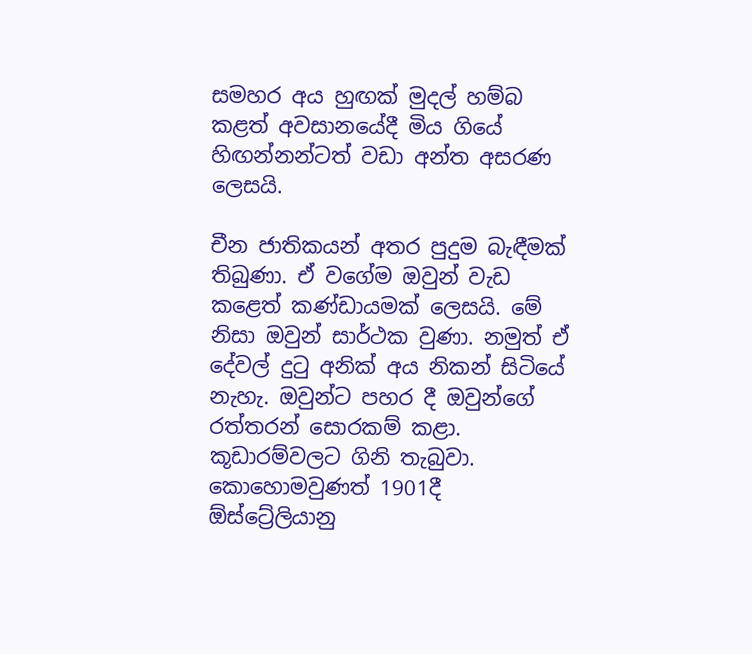සමහර අය හුඟක් මුදල් හම්බ කළත් අවසානයේදී මිය ගියේ හිඟන්නන්ටත් වඩා අන්ත අසරණ ලෙසයි.

චීන ජාතිකයන් අතර පුදුම බැඳීමක් තිබුණා. ඒ වගේම ඔවුන් වැඩ කළෙත් කණ්ඩායමක් ලෙසයි. මේ නිසා ඔවුන් සාර්ථක වුණා. නමුත් ඒ දේවල් දුටු අනික් අය නිකන් සිටියේ නැහැ. ඔවුන්ට පහර දී ඔවුන්ගේ රත්තරන් සොරකම් කළා. කූඩාරම්වලට ගිනි තැබුවා. කොහොමවුණත් 1901දී ඕස්ට්‍රේලියානු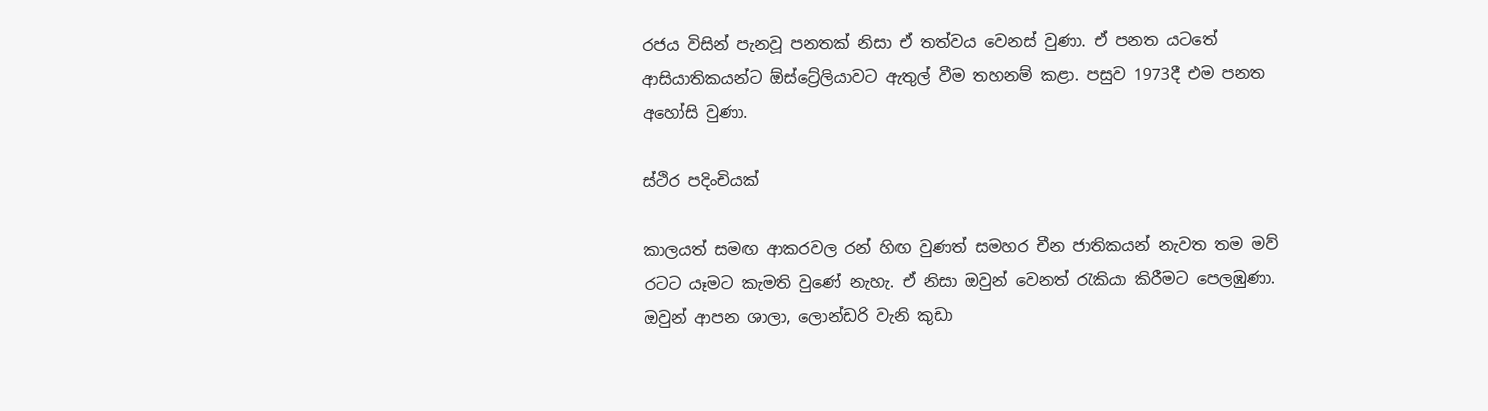රජය විසින් පැනවූ පනතක් නිසා ඒ තත්වය වෙනස් වුණා. ඒ පනත යටතේ ආසියාතිකයන්ට ඕස්ට්‍රේලියාවට ඇතුල් වීම තහනම් කළා. පසුව 1973දී එම පනත අහෝසි වුණා.

ස්ථිර පදිංචියක්

කාලයත් සමඟ ආකරවල රන් හිඟ වුණත් සමහර චීන ජාතිකයන් නැවත තම මව් රටට යෑමට කැමති වුණේ නැහැ. ඒ නිසා ඔවුන් වෙනත් රැකියා කිරීමට පෙලඹුණා. ඔවුන් ආපන ශාලා, ලොන්ඩරි වැනි කුඩා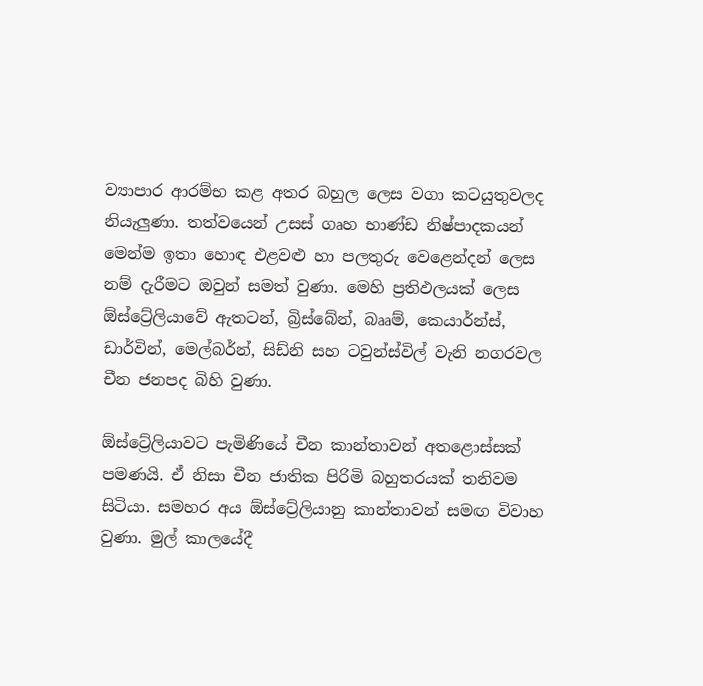ව්‍යාපාර ආරම්භ කළ අතර බහුල ලෙස වගා කටයුතුවලද නියැලුණා. තත්වයෙන් උසස් ගෘහ භාණ්ඩ නිෂ්පාදකයන් මෙන්ම ඉතා හොඳ එළවළු හා පලතුරු වෙළෙන්දන් ලෙස නම් දැරීමට ඔවුන් සමත් වුණා. මෙහි ප්‍රතිඵලයක් ලෙස ඕස්ට්‍රේලියාවේ ඇතටන්, බ්‍රිස්බේන්, බෲම්, කෙයාර්න්ස්, ඩාර්වින්, මෙල්බර්න්, සිඩ්නි සහ ටවුන්ස්විල් වැනි නගරවල චීන ජනපද බිහි වුණා.

ඕස්ට්‍රේලියාවට පැමිණියේ චීන කාන්තාවන් අතළොස්සක් පමණයි. ඒ නිසා චීන ජාතික පිරිමි බහුතරයක් තනිවම සිටියා. සමහර අය ඕස්ට්‍රේලියානු කාන්තාවන් සමඟ විවාහ වුණා. මුල් කාලයේදී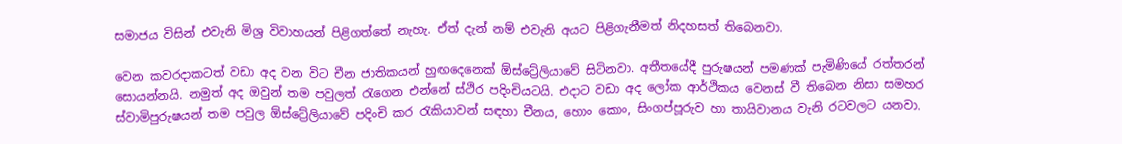සමාජය විසින් එවැනි මිශ්‍ර විවාහයන් පිළිගත්තේ නැහැ. ඒත් දැන් නම් එවැනි අයට පිළිගැනීමත් නිදහසත් තිබෙනවා.

වෙන කවරදාකටත් වඩා අද වන විට චීන ජාතිකයන් හුඟදෙනෙක් ඕස්ට්‍රේලියාවේ සිටිනවා. අතීතයේදී පුරුෂයන් පමණක් පැමිණියේ රත්තරන් සොයන්නයි. නමුත් අද ඔවුන් තම පවුලත් රැගෙන එන්නේ ස්ථිර පදිංචියටයි. එදාට වඩා අද ලෝක ආර්ථිකය වෙනස් වී තිබෙන නිසා සමහර ස්වාමිපුරුෂයන් තම පවුල ඕස්ට්‍රේලියාවේ පදිංචි කර රැකියාවන් සඳහා චීනය, හොං කොං, සිංගප්පූරුව හා තායිවානය වැනි රටවලට යනවා.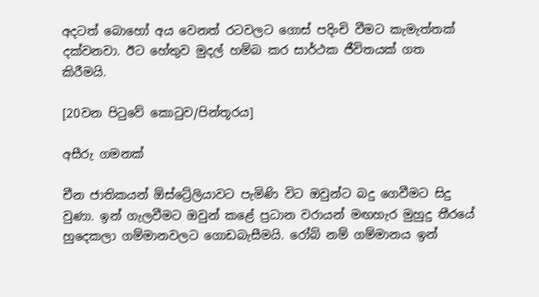අදටත් බොහෝ අය වෙනත් රටවලට ගොස් පදිංචි වීමට කැමැත්තක් දක්වනවා. ඊට හේතුව මුදල් හම්බ කර සාර්ථක ජීවිතයක් ගත කිරීමයි.

[20වන පිටුවේ කොටුව/පින්තූරය]

අසීරු ගමනක්

චීන ජාතිකයන් ඕස්ට්‍රේලියාවට පැමිණි විට ඔවුන්ට බදු ගෙවීමට සිදු වුණා. ඉන් ගැලවීමට ඔවුන් කළේ ප්‍රධාන වරායන් මඟහැර මුහුදු තීරයේ හුදෙකලා ගම්මානවලට ගොඩබැසීමයි. රෝබ් නම් ගම්මානය ඉන්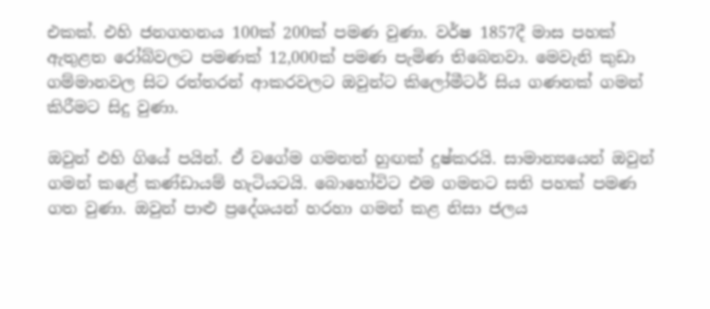එකක්. එහි ජනගහනය 100ක් 200ක් පමණ වුණා. වර්ෂ 1857දී මාස පහක් ඇතුළත රෝබ්වලට පමණක් 12,000ක් පමණ පැමිණ තිබෙනවා. මෙවැනි කුඩා ගම්මානවල සිට රත්තරන් ආකරවලට ඔවුන්ට කිලෝමීටර් සිය ගණනක් ගමන් කිරීමට සිදු වුණා.

ඔවුන් එහි ගියේ පයින්. ඒ වගේම ගමනත් හුඟක් දුෂ්කරයි. සාමාන්‍යයෙන් ඔවුන් ගමන් කළේ කණ්ඩායම් හැටියටයි. බොහෝවිට එම ගමනට සති පහක් පමණ ගත වුණා. ඔවුන් පාළු ප්‍රදේශයන් හරහා ගමන් කළ නිසා ජලය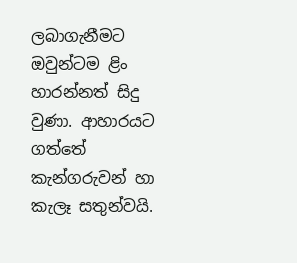ලබාගැනීමට ඔවුන්ටම ළිං හාරන්නත් සිදු වුණා. ආහාරයට ගත්තේ කැන්ගරුවන් හා කැලෑ සතුන්වයි.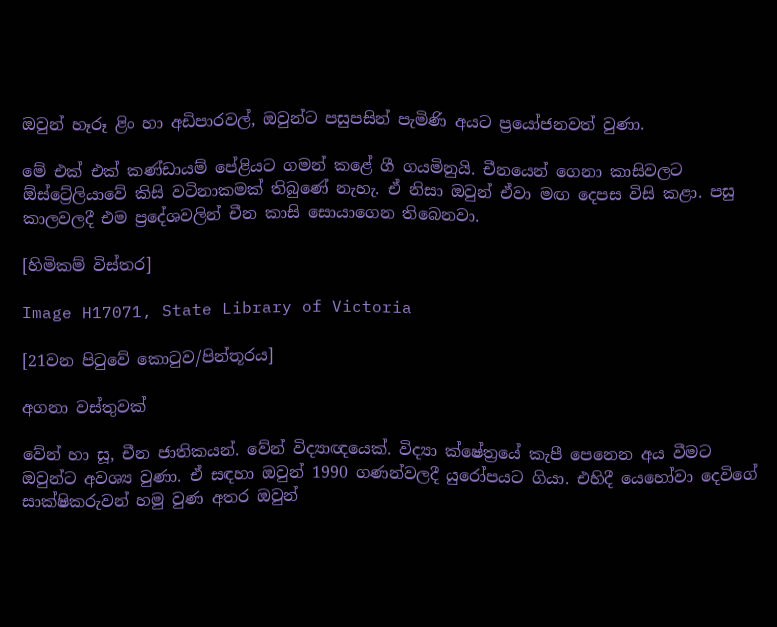ඔවුන් හෑරූ ළිං හා අඩිපාරවල්, ඔවුන්ට පසුපසින් පැමිණි අයට ප්‍රයෝජනවත් වුණා.

මේ එක් එක් කණ්ඩායම් පේළියට ගමන් කළේ ගී ගයමිනුයි. චීනයෙන් ගෙනා කාසිවලට ඕස්ට්‍රේලියාවේ කිසි වටිනාකමක් තිබුණේ නැහැ. ඒ නිසා ඔවුන් ඒවා මඟ දෙපස විසි කළා. පසු කාලවලදී එම ප්‍රදේශවලින් චීන කාසි සොයාගෙන තිබෙනවා.

[හිමිකම් විස්තර]

Image H17071, State Library of Victoria

[21වන පිටුවේ කොටුව/පින්තූරය]

අගනා වස්තුවක්

වේන් හා සූ, චීන ජාතිකයන්. වේන් විද්‍යාඥයෙක්. විද්‍යා ක්ෂේත්‍රයේ කැපී පෙනෙන අය වීමට ඔවුන්ට අවශ්‍ය වුණා. ඒ සඳහා ඔවුන් 1990 ගණන්වලදී යුරෝපයට ගියා. එහිදී යෙහෝවා දෙවිගේ සාක්ෂිකරුවන් හමු වුණ අතර ඔවුන්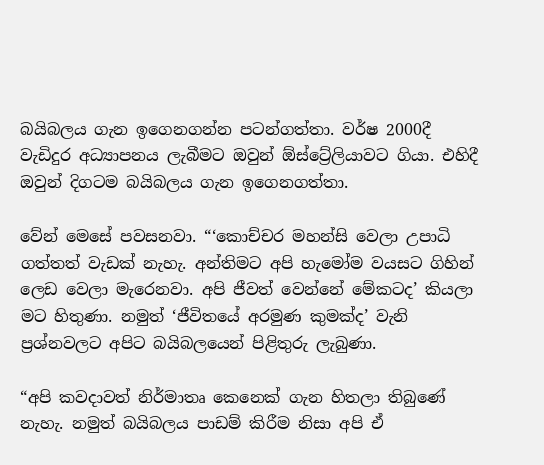බයිබලය ගැන ඉගෙනගන්න පටන්ගත්තා. වර්ෂ 2000දී වැඩිදුර අධ්‍යාපනය ලැබීමට ඔවුන් ඕස්ට්‍රේලියාවට ගියා. එහිදී ඔවුන් දිගටම බයිබලය ගැන ඉගෙනගත්තා.

වේන් මෙසේ පවසනවා. “‘කොච්චර මහන්සි වෙලා උපාධි ගත්තත් වැඩක් නැහැ. අන්තිමට අපි හැමෝම වයසට ගිහින් ලෙඩ වෙලා මැරෙනවා. අපි ජීවත් වෙන්නේ මේකටද’ කියලා මට හිතුණා. නමුත් ‘ජීවිතයේ අරමුණ කුමක්ද’ වැනි ප්‍රශ්නවලට අපිට බයිබලයෙන් පිළිතුරු ලැබුණා.

“අපි කවදාවත් නිර්මාතෘ කෙනෙක් ගැන හිතලා තිබුණේ නැහැ. නමුත් බයිබලය පාඩම් කිරීම නිසා අපි ඒ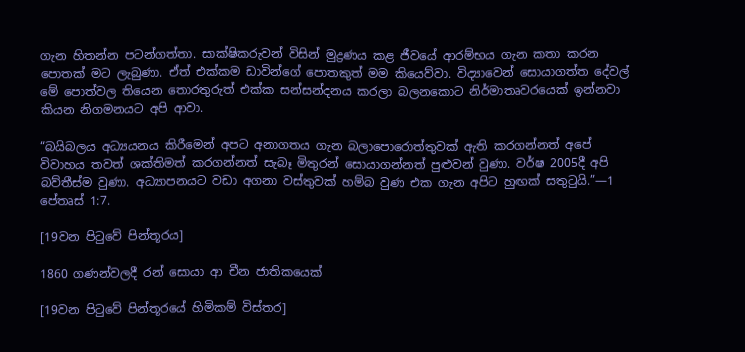ගැන හිතන්න පටන්ගත්තා. සාක්ෂිකරුවන් විසින් මුද්‍රණය කළ ජීවයේ ආරම්භය ගැන කතා කරන පොතක් මට ලැබුණා. ඒත් එක්කම ඩාවින්ගේ පොතකුත් මම කියෙව්වා. විද්‍යාවෙන් සොයාගත්ත දේවල් මේ පොත්වල තියෙන තොරතුරුත් එක්ක සන්සන්දනය කරලා බලනකොට නිර්මාතෘවරයෙක් ඉන්නවා කියන නිගමනයට අපි ආවා.

“බයිබලය අධ්‍යයනය කිරීමෙන් අපට අනාගතය ගැන බලාපොරොත්තුවක් ඇති කරගන්නත් අපේ විවාහය තවත් ශක්තිමත් කරගන්නත් සැබෑ මිතුරන් සොයාගන්නත් පුළුවන් වුණා. වර්ෂ 2005දී අපි බව්තීස්ම වුණා. අධ්‍යාපනයට වඩා අගනා වස්තුවක් හම්බ වුණ එක ගැන අපිට හුඟක් සතුටුයි.”—1 පේතෘස් 1:7.

[19වන පිටුවේ පින්තූරය]

1860 ගණන්වලදී රන් සොයා ආ චීන ජාතිකයෙක්

[19වන පිටුවේ පින්තූරයේ හිමිකම් විස්තර]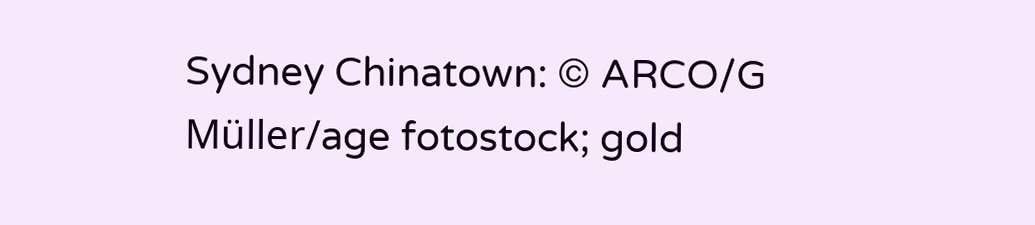Sydney Chinatown: © ARCO/G Müller/age fotostock; gold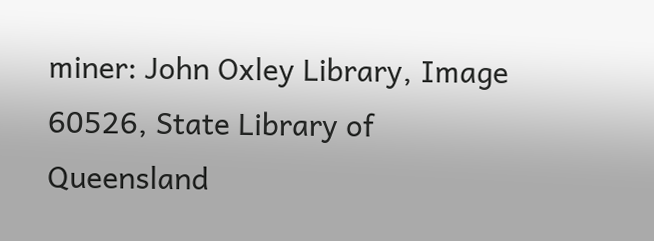miner: John Oxley Library, Image 60526, State Library of Queensland